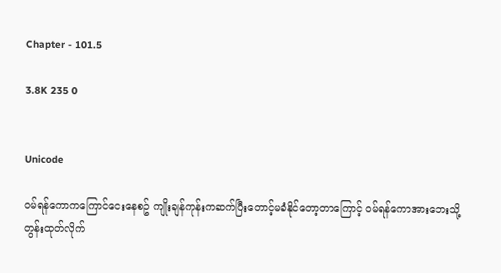Chapter - 101.5

3.8K 235 0


Unicode

ဝမ်ရန်ကောကကြောင်ငေးနေစဥ် ကျိုးချန်ကုန်းကဆက်ပြီးတောင့်မခံနိုင်တော့တာကြောင့် ဝမ်ရန်ကောအားဘေးသို့တွန်းထုတ်လိုက်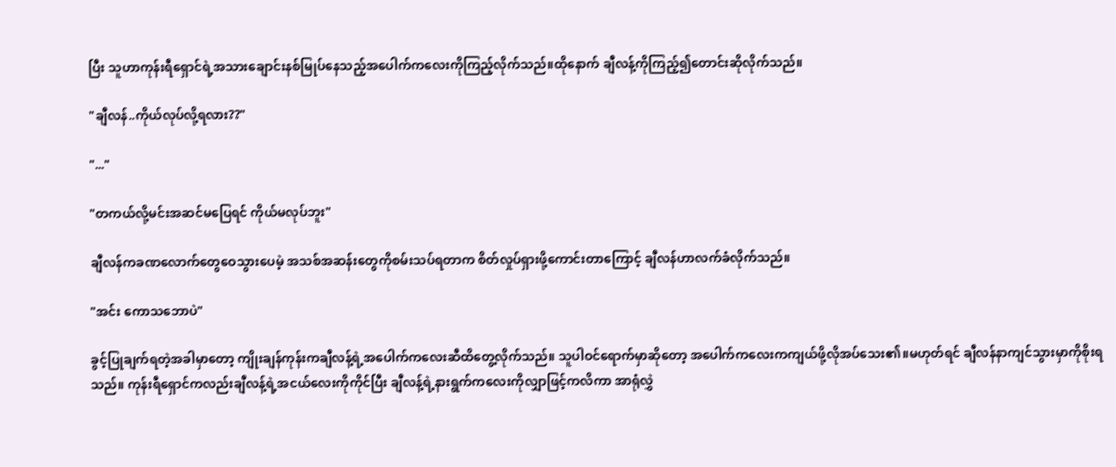ပြီး သူဟာကုန်းရီရှောင်ရဲ့အသားချောင်းနစ်မြုပ်နေသည့်အပေါက်ကလေးကိုကြည့်လိုက်သည်။ထိုနောက် ချီလန့်ကိုကြည့်၍တောင်းဆိုလိုက်သည်။

"ချီလန်..ကိုယ်လုပ်လို့ရလား??"

"..."

"တကယ်လို့မင်းအဆင်မပြေရင် ကိုယ်မလုပ်ဘူး"

ချီလန်ကခဏလောက်တွေဝေသွားပေမဲ့ အသစ်အဆန်းတွေကိုစမ်းသပ်ရတာက စိတ်လှုပ်ရှားဖို့ကောင်းတာကြောင့် ချီလန်ဟာလက်ခံလိုက်သည်။

"အင်း ကောသဘောပဲ"

ခွင့်ပြုချက်ရတဲ့အခါမှာတော့ ကျိုးချန်ကုန်းကချီလန့်ရဲ့အပေါက်ကလေးဆီထိတွေ့လိုက်သည်။ သူပါဝင်ရောက်မှာဆိုတော့ အပေါက်ကလေးကကျယ်ဖို့လိုအပ်သေး၏။မဟုတ်ရင် ချီလန်နာကျင်သွားမှာကိုစိုးရသည်။ ကုန်းရီရှောင်ကလည်းချီလန့်ရဲ့အငယ်လေးကိုကိုင်ပြီး ချီလန့်ရဲ့နားရွက်ကလေးကိုလျှာဖြင့်ကလိကာ အာရုံလွှဲ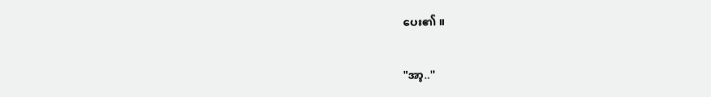ပေး၏။

"အာ့.."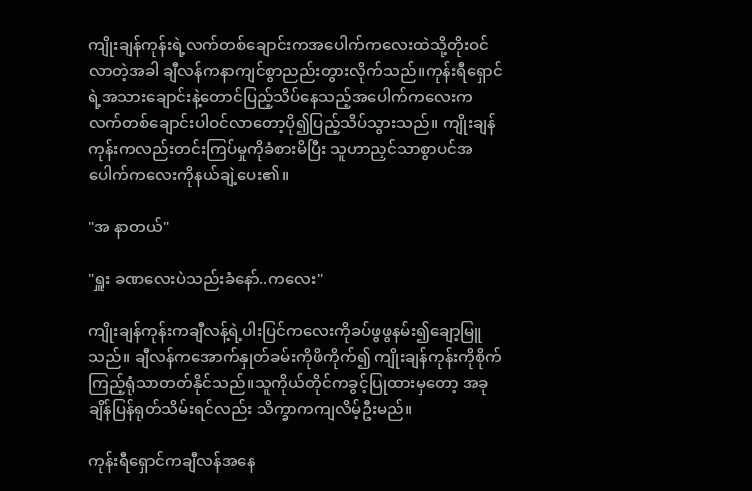ကျိုးချန်ကုန်းရဲ့လက်တစ်ချောင်းကအပေါက်ကလေးထဲသို့တိုးဝင်လာတဲ့အခါ ချီလန်ကနာကျင်စွာညည်းတွားလိုက်သည်။ကုန်းရီရှောင်ရဲ့အသားချောင်းနဲ့တောင်ပြည့်သိပ်နေသည့်အပေါက်ကလေးက လက်တစ်ချောင်းပါဝင်လာတော့ပို၍ပြည့်သိပ်သွားသည်။ ကျိုးချန်ကုန်းကလည်းတင်းကြပ်မှုကိုခံစားမိပြီး သူဟာညှင်သာစွာပင်အပေါက်ကလေးကိုနယ်ချဲ့ပေး၏။

"အ နာတယ်"

"ရှူး ခဏလေးပဲသည်းခံနော်..ကလေး"

ကျိုးချန်ကုန်းကချီလန့်ရဲ့ပါးပြင်ကလေးကိုခပ်ဖွဖွနမ်း၍ချော့မြူသည်။ ချီလန်ကအောက်နှုတ်ခမ်းကိုဖိကိုက်၍ ကျိုးချန်ကုန်းကိုစိုက်ကြည့်ရုံသာတတ်နိုင်သည်။သူကိုယ်တိုင်ကခွင့်ပြုထားမှတော့ အခုချိန်ပြန်ရုတ်သိမ်းရင်လည်း သိက္ခာကကျလိမ့်ဦးမည်။

ကုန်းရီရှောင်ကချီလန်အနေ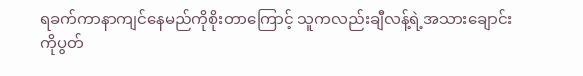ရခက်ကာနာကျင်နေမည်ကိုစိုးတာကြောင့် သူကလည်းချီလန့်ရဲ့အသားချောင်းကိုပွတ်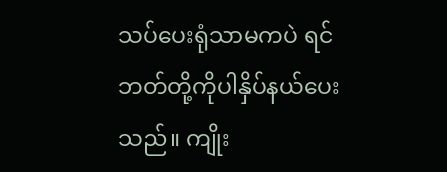သပ်ပေးရုံသာမကပဲ ရင်ဘတ်တို့ကိုပါနှိပ်နယ်ပေးသည်။ ကျိုး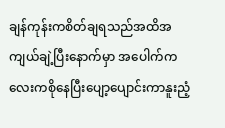ချန်ကုန်းကစိတ်ချရသည်အထိအကျယ်ချဲ့ပြီးနောက်မှာ အပေါက်ကလေးကစိုနေပြီးပျော့ပျောင်းကာနူးညံ့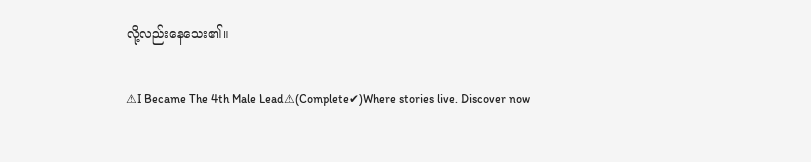လို့လည်းနေသေး၏။

⚠I Became The 4th Male Lead⚠(Complete✔)Where stories live. Discover now